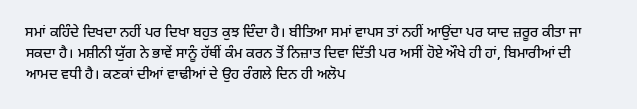ਸਮਾਂ ਕਹਿੰਦੇ ਦਿਖਦਾ ਨਹੀਂ ਪਰ ਦਿਖਾ ਬਹੁਤ ਕੁਝ ਦਿੰਦਾ ਹੈ। ਬੀਤਿਆ ਸਮਾਂ ਵਾਪਸ ਤਾਂ ਨਹੀਂ ਆਉਂਦਾ ਪਰ ਯਾਦ ਜ਼ਰੂਰ ਕੀਤਾ ਜਾ ਸਕਦਾ ਹੈ। ਮਸ਼ੀਨੀ ਯੁੱਗ ਨੇ ਭਾਵੇਂ ਸਾਨੂੰ ਹੱਥੀਂ ਕੰਮ ਕਰਨ ਤੋਂ ਨਿਜ਼ਾਤ ਦਿਵਾ ਦਿੱਤੀ ਪਰ ਅਸੀਂ ਹੋਏ ਔਖੇ ਹੀ ਹਾਂ, ਬਿਮਾਰੀਆਂ ਦੀ ਆਮਦ ਵਧੀ ਹੈ। ਕਣਕਾਂ ਦੀਆਂ ਵਾਢੀਆਂ ਦੇ ਉਹ ਰੰਗਲੇ ਦਿਨ ਹੀ ਅਲੋਪ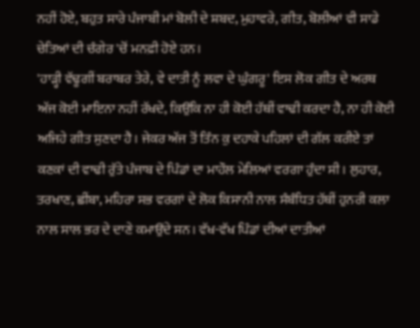ਨਹੀਂ ਹੋਏ, ਬਹੁਤ ਸਾਰੇ ਪੰਜਾਬੀ ਮਾਂ ਬੋਲੀ ਦੇ ਸ਼ਬਦ, ਮੁਹਾਵਰੇ, ਗੀਤ, ਬੋਲੀਆਂ ਵੀ ਸਾਡੇ ਚੇਤਿਆਂ ਦੀ ਚੰਗੇਰ 'ਚੋਂ ਮਨਫ਼ੀ ਹੋਏ ਹਨ।
'ਹਾੜ੍ਹੀ ਵੱਢੂਗੀਂ ਬਰਾਬਰ ਤੇਰੇ, ਵੇ ਦਾਤੀ ਨੂੰ ਲਵਾ ਦੇ ਘੁੰਗਰੂ' ਇਸ ਲੋਕ ਗੀਤ ਦੇ ਅਰਥ ਅੱਜ ਕੋਈ ਮਾਇਨਾ ਨਹੀਂ ਰੱਖਦੇ, ਕਿਉਂਕਿ ਨਾ ਹੀ ਕੋਈ ਹੱਥੀਂ ਵਾਢੀ ਕਰਦਾ ਹੈ, ਨਾ ਹੀ ਕੋਈ ਅਜਿਹੇ ਗੀਤ ਸੁਣਦਾ ਹੈ। ਜੇਕਰ ਅੱਜ ਤੋਂ ਤਿੰਨ ਕੁ ਦਹਾਕੇ ਪਹਿਲਾਂ ਦੀ ਗੱਲ ਕਰੀਏ ਤਾਂ ਕਣਕਾਂ ਦੀ ਵਾਢੀ ਰੁੱਤੇ ਪੰਜਾਬ ਦੇ ਪਿੰਡਾਂ ਦਾ ਮਾਹੌਲ ਮੇਲਿਆਂ ਵਰਗਾ ਹੁੰਦਾ ਸੀ। ਲੁਹਾਰ, ਤਰਖਾਣ, ਛੀਂਬਾ, ਮਹਿਰਾ ਸਭ ਵਰਗਾਂ ਦੇ ਲੋਕ ਕਿਸਾਨੀ ਨਾਲ ਸੰਬੰਧਿਤ ਹੱਥੀਂ ਹੁਨਰੀ ਕਲਾ ਨਾਲ ਸਾਲ ਭਰ ਦੇ ਦਾਣੇ ਕਮਾਉਂਦੇ ਸਨ। ਵੱਖ-ਵੱਖ ਪਿੰਡਾਂ ਦੀਆਂ ਦਾਤੀਆਂ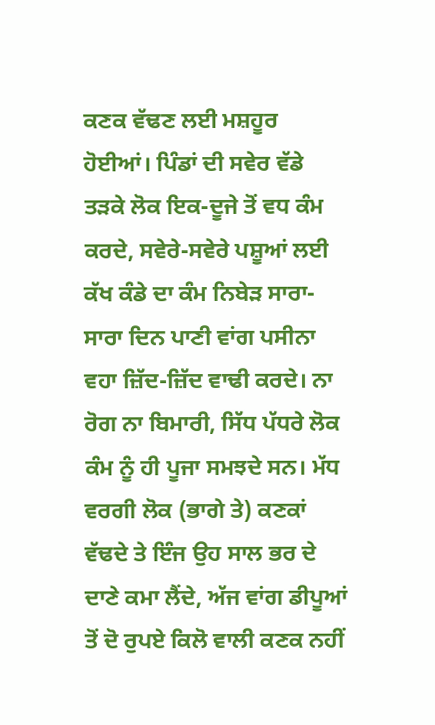ਕਣਕ ਵੱਢਣ ਲਈ ਮਸ਼ਹੂਰ ਹੋਈਆਂ। ਪਿੰਡਾਂ ਦੀ ਸਵੇਰ ਵੱਡੇ ਤੜਕੇ ਲੋਕ ਇਕ-ਦੂਜੇ ਤੋਂ ਵਧ ਕੰਮ ਕਰਦੇ, ਸਵੇਰੇ-ਸਵੇਰੇ ਪਸ਼ੂਆਂ ਲਈ ਕੱਖ ਕੰਡੇ ਦਾ ਕੰਮ ਨਿਬੇੜ ਸਾਰਾ-ਸਾਰਾ ਦਿਨ ਪਾਣੀ ਵਾਂਗ ਪਸੀਨਾ ਵਹਾ ਜ਼ਿੱਦ-ਜ਼ਿੱਦ ਵਾਢੀ ਕਰਦੇ। ਨਾ ਰੋਗ ਨਾ ਬਿਮਾਰੀ, ਸਿੱਧ ਪੱਧਰੇ ਲੋਕ ਕੰਮ ਨੂੰ ਹੀ ਪੂਜਾ ਸਮਝਦੇ ਸਨ। ਮੱਧ ਵਰਗੀ ਲੋਕ (ਭਾਗੇ ਤੇ) ਕਣਕਾਂ ਵੱਢਦੇ ਤੇ ਇੰਜ ਉਹ ਸਾਲ ਭਰ ਦੇ ਦਾਣੇ ਕਮਾ ਲੈਂਦੇ, ਅੱਜ ਵਾਂਗ ਡੀਪੂਆਂ ਤੋਂ ਦੋ ਰੁਪਏ ਕਿਲੋ ਵਾਲੀ ਕਣਕ ਨਹੀਂ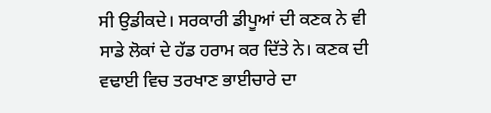ਸੀ ਉਡੀਕਦੇ। ਸਰਕਾਰੀ ਡੀਪੂਆਂ ਦੀ ਕਣਕ ਨੇ ਵੀ ਸਾਡੇ ਲੋਕਾਂ ਦੇ ਹੱਡ ਹਰਾਮ ਕਰ ਦਿੱਤੇ ਨੇ। ਕਣਕ ਦੀ ਵਢਾਈ ਵਿਚ ਤਰਖਾਣ ਭਾਈਚਾਰੇ ਦਾ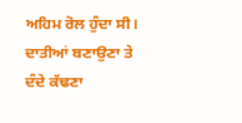ਅਹਿਮ ਰੋਲ ਹੁੰਦਾ ਸੀ। ਦਾਤੀਆਂ ਬਣਾਉਣਾ ਤੇ ਦੰਦੇ ਕੱਢਣਾ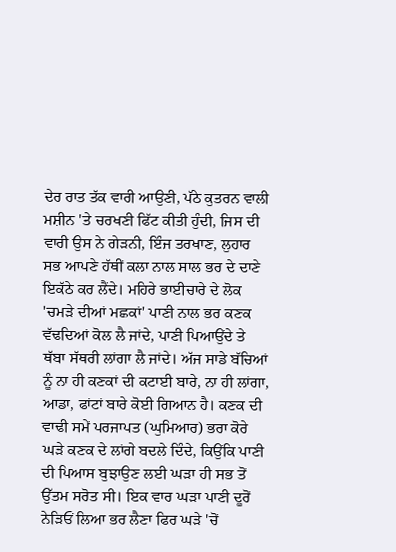ਦੇਰ ਰਾਤ ਤੱਕ ਵਾਰੀ ਆਉਣੀ, ਪੱਠੇ ਕੁਤਰਨ ਵਾਲੀ ਮਸ਼ੀਨ 'ਤੇ ਚਰਖਣੀ ਫਿੱਟ ਕੀਤੀ ਹੁੰਦੀ, ਜਿਸ ਦੀ ਵਾਰੀ ਉਸ ਨੇ ਗੇੜਨੀ, ਇੰਜ ਤਰਖਾਣ, ਲੁਹਾਰ ਸਭ ਆਪਣੇ ਹੱਥੀਂ ਕਲਾ ਨਾਲ ਸਾਲ ਭਰ ਦੇ ਦਾਣੇ ਇਕੱਠੇ ਕਰ ਲੈਂਦੇ। ਮਹਿਰੇ ਭਾਈਚਾਰੇ ਦੇ ਲੋਕ 'ਚਮੜੇ ਦੀਆਂ ਮਛਕਾਂ' ਪਾਣੀ ਨਾਲ ਭਰ ਕਣਕ ਵੱਢਦਿਆਂ ਕੋਲ ਲੈ ਜਾਂਦੇ, ਪਾਣੀ ਪਿਆਉਂਦੇ ਤੇ ਥੱਬਾ ਸੱਥਰੀ ਲਾਂਗਾ ਲੈ ਜਾਂਦੇ। ਅੱਜ ਸਾਡੇ ਬੱਚਿਆਂ ਨੂੰ ਨਾ ਹੀ ਕਣਕਾਂ ਦੀ ਕਟਾਈ ਬਾਰੇ, ਨਾ ਹੀ ਲਾਂਗਾ, ਆਡਾ, ਫਾਂਟਾਂ ਬਾਰੇ ਕੋਈ ਗਿਆਨ ਹੈ। ਕਣਕ ਦੀ ਵਾਢੀ ਸਮੇਂ ਪਰਜਾਪਤ (ਘੁਮਿਆਰ) ਭਰਾ ਕੋਰੇ ਘੜੇ ਕਣਕ ਦੇ ਲਾਂਗੇ ਬਦਲੇ ਦਿੰਦੇ, ਕਿਉਂਕਿ ਪਾਣੀ ਦੀ ਪਿਆਸ ਬੁਝਾਉਣ ਲਈ ਘੜਾ ਹੀ ਸਭ ਤੋਂ ਉੱਤਮ ਸਰੋਤ ਸੀ। ਇਕ ਵਾਰ ਘੜਾ ਪਾਣੀ ਦੂਰੋਂ ਨੇੜਿਓਂ ਲਿਆ ਭਰ ਲੈਣਾ ਫਿਰ ਘੜੇ 'ਚੋਂ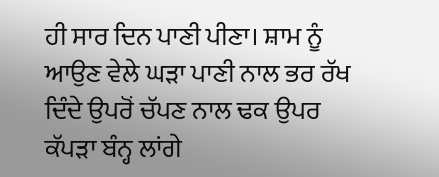ਹੀ ਸਾਰ ਦਿਨ ਪਾਣੀ ਪੀਣਾ। ਸ਼ਾਮ ਨੂੰ ਆਉਣ ਵੇਲੇ ਘੜਾ ਪਾਣੀ ਨਾਲ ਭਰ ਰੱਖ ਦਿੰਦੇ ਉਪਰੋਂ ਚੱਪਣ ਨਾਲ ਢਕ ਉਪਰ ਕੱਪੜਾ ਬੰਨ੍ਹ ਲਾਂਗੇ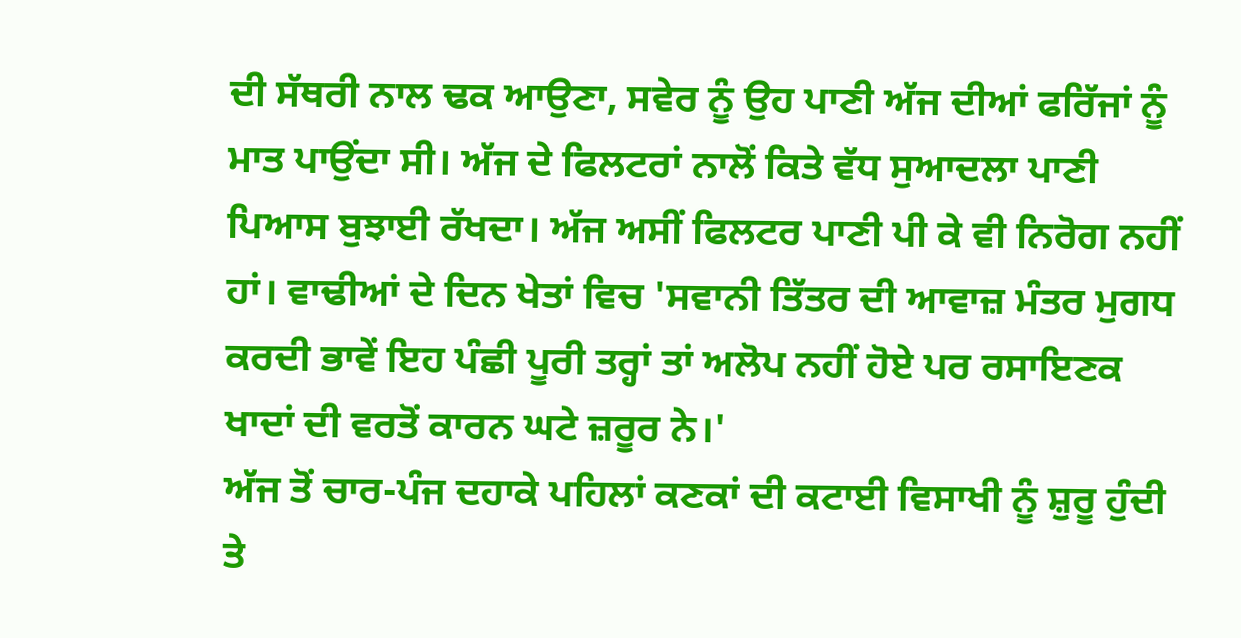ਦੀ ਸੱਥਰੀ ਨਾਲ ਢਕ ਆਉਣਾ, ਸਵੇਰ ਨੂੰ ਉਹ ਪਾਣੀ ਅੱਜ ਦੀਆਂ ਫਰਿੱਜਾਂ ਨੂੰ ਮਾਤ ਪਾਉਂਦਾ ਸੀ। ਅੱਜ ਦੇ ਫਿਲਟਰਾਂ ਨਾਲੋਂ ਕਿਤੇ ਵੱਧ ਸੁਆਦਲਾ ਪਾਣੀ ਪਿਆਸ ਬੁਝਾਈ ਰੱਖਦਾ। ਅੱਜ ਅਸੀਂ ਫਿਲਟਰ ਪਾਣੀ ਪੀ ਕੇ ਵੀ ਨਿਰੋਗ ਨਹੀਂ ਹਾਂ। ਵਾਢੀਆਂ ਦੇ ਦਿਨ ਖੇਤਾਂ ਵਿਚ 'ਸਵਾਨੀ ਤਿੱਤਰ ਦੀ ਆਵਾਜ਼ ਮੰਤਰ ਮੁਗਧ ਕਰਦੀ ਭਾਵੇਂ ਇਹ ਪੰਛੀ ਪੂਰੀ ਤਰ੍ਹਾਂ ਤਾਂ ਅਲੋਪ ਨਹੀਂ ਹੋਏ ਪਰ ਰਸਾਇਣਕ ਖਾਦਾਂ ਦੀ ਵਰਤੋਂ ਕਾਰਨ ਘਟੇ ਜ਼ਰੂਰ ਨੇ।'
ਅੱਜ ਤੋਂ ਚਾਰ-ਪੰਜ ਦਹਾਕੇ ਪਹਿਲਾਂ ਕਣਕਾਂ ਦੀ ਕਟਾਈ ਵਿਸਾਖੀ ਨੂੰ ਸ਼ੁਰੂ ਹੁੰਦੀ ਤੇ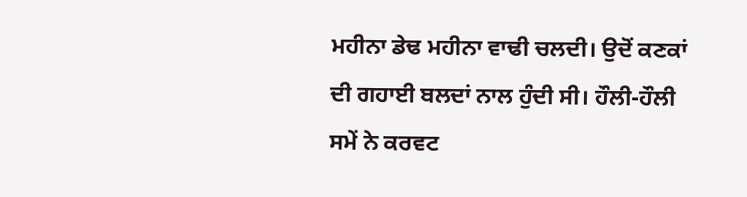ਮਹੀਨਾ ਡੇਢ ਮਹੀਨਾ ਵਾਢੀ ਚਲਦੀ। ਉਦੋਂ ਕਣਕਾਂ ਦੀ ਗਹਾਈ ਬਲਦਾਂ ਨਾਲ ਹੁੰਦੀ ਸੀ। ਹੌਲੀ-ਹੌਲੀ ਸਮੇਂ ਨੇ ਕਰਵਟ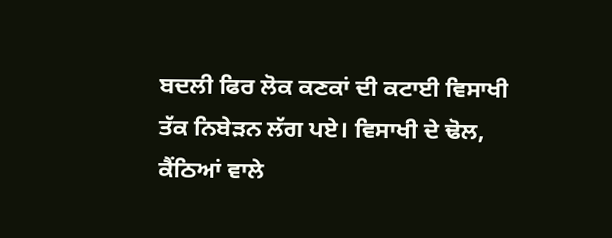ਬਦਲੀ ਫਿਰ ਲੋਕ ਕਣਕਾਂ ਦੀ ਕਟਾਈ ਵਿਸਾਖੀ ਤੱਕ ਨਿਬੇੜਨ ਲੱਗ ਪਏ। ਵਿਸਾਖੀ ਦੇ ਢੋਲ, ਕੈਂਠਿਆਂ ਵਾਲੇ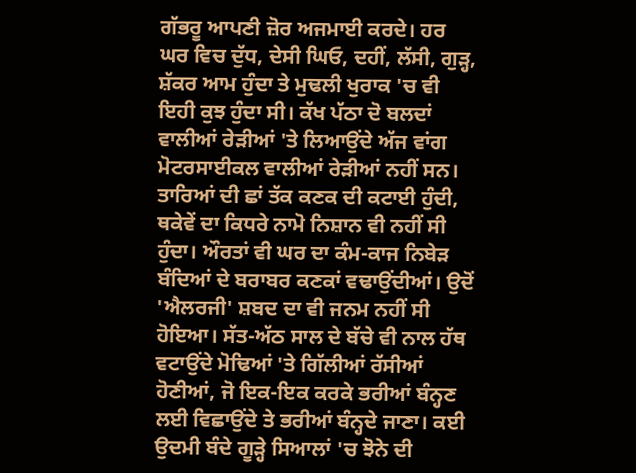ਗੱਭਰੂ ਆਪਣੀ ਜ਼ੋਰ ਅਜਮਾਈ ਕਰਦੇ। ਹਰ ਘਰ ਵਿਚ ਦੁੱਧ, ਦੇਸੀ ਘਿਓ, ਦਹੀਂ, ਲੱਸੀ, ਗੁੜ੍ਹ, ਸ਼ੱਕਰ ਆਮ ਹੁੰਦਾ ਤੇ ਮੁਢਲੀ ਖੁਰਾਕ 'ਚ ਵੀ ਇਹੀ ਕੁਝ ਹੁੰਦਾ ਸੀ। ਕੱਖ ਪੱਠਾ ਦੋ ਬਲਦਾਂ ਵਾਲੀਆਂ ਰੇੜੀਆਂ 'ਤੇ ਲਿਆਉਂਦੇ ਅੱਜ ਵਾਂਗ ਮੋਟਰਸਾਈਕਲ ਵਾਲੀਆਂ ਰੇੜੀਆਂ ਨਹੀਂ ਸਨ। ਤਾਰਿਆਂ ਦੀ ਛਾਂ ਤੱਕ ਕਣਕ ਦੀ ਕਟਾਈ ਹੁੰਦੀ, ਥਕੇਵੇਂ ਦਾ ਕਿਧਰੇ ਨਾਮੋ ਨਿਸ਼ਾਨ ਵੀ ਨਹੀਂ ਸੀ ਹੁੰਦਾ। ਔਰਤਾਂ ਵੀ ਘਰ ਦਾ ਕੰਮ-ਕਾਜ ਨਿਬੇੜ ਬੰਦਿਆਂ ਦੇ ਬਰਾਬਰ ਕਣਕਾਂ ਵਢਾਉਂਦੀਆਂ। ਉਦੋਂ 'ਐਲਰਜੀ' ਸ਼ਬਦ ਦਾ ਵੀ ਜਨਮ ਨਹੀਂ ਸੀ ਹੋਇਆ। ਸੱਤ-ਅੱਠ ਸਾਲ ਦੇ ਬੱਚੇ ਵੀ ਨਾਲ ਹੱਥ ਵਟਾਉਂਦੇ ਮੋਢਿਆਂ 'ਤੇ ਗਿੱਲੀਆਂ ਰੱਸੀਆਂ ਹੋਣੀਆਂ, ਜੋ ਇਕ-ਇਕ ਕਰਕੇ ਭਰੀਆਂ ਬੰਨ੍ਹਣ ਲਈ ਵਿਛਾਉਂਦੇ ਤੇ ਭਰੀਆਂ ਬੰਨ੍ਹਦੇ ਜਾਣਾ। ਕਈ ਉਦਮੀ ਬੰਦੇ ਗੂੜ੍ਹੇ ਸਿਆਲਾਂ 'ਚ ਝੋਨੇ ਦੀ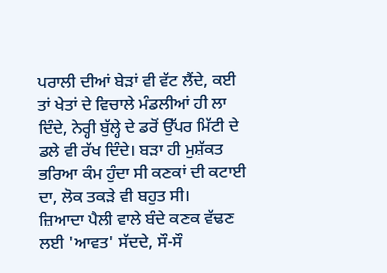ਪਰਾਲੀ ਦੀਆਂ ਬੇੜਾਂ ਵੀ ਵੱਟ ਲੈਂਦੇ, ਕਈ ਤਾਂ ਖੇਤਾਂ ਦੇ ਵਿਚਾਲੇ ਮੰਡਲੀਆਂ ਹੀ ਲਾ ਦਿੰਦੇ, ਨੇਰ੍ਹੀ ਬੁੱਲ੍ਹੇ ਦੇ ਡਰੋਂ ਉੱਪਰ ਮਿੱਟੀ ਦੇ ਡਲੇ ਵੀ ਰੱਖ ਦਿੰਦੇ। ਬੜਾ ਹੀ ਮੁਸ਼ੱਕਤ ਭਰਿਆ ਕੰਮ ਹੁੰਦਾ ਸੀ ਕਣਕਾਂ ਦੀ ਕਟਾਈ ਦਾ, ਲੋਕ ਤਕੜੇ ਵੀ ਬਹੁਤ ਸੀ।
ਜ਼ਿਆਦਾ ਪੈਲੀ ਵਾਲੇ ਬੰਦੇ ਕਣਕ ਵੱਢਣ ਲਈ 'ਆਵਤ' ਸੱਦਦੇ, ਸੌ-ਸੌ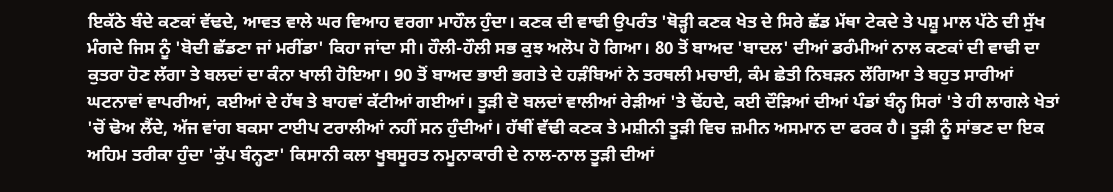ਇਕੱਠੇ ਬੰਦੇ ਕਣਕਾਂ ਵੱਢਦੇ, ਆਵਤ ਵਾਲੇ ਘਰ ਵਿਆਹ ਵਰਗਾ ਮਾਹੌਲ ਹੁੰਦਾ। ਕਣਕ ਦੀ ਵਾਢੀ ਉਪਰੰਤ 'ਥੋੜ੍ਹੀ ਕਣਕ ਖੇਤ ਦੇ ਸਿਰੇ ਛੱਡ ਮੱਥਾ ਟੇਕਦੇ ਤੇ ਪਸ਼ੂ ਮਾਲ ਪੱਠੇ ਦੀ ਸੁੱਖ ਮੰਗਦੇ ਜਿਸ ਨੂੰ 'ਬੋਦੀ ਛੱਡਣਾ ਜਾਂ ਮਰੀਂਡਾ' ਕਿਹਾ ਜਾਂਦਾ ਸੀ। ਹੌਲੀ-ਹੌਲੀ ਸਭ ਕੁਝ ਅਲੋਪ ਹੋ ਗਿਆ। 80 ਤੋਂ ਬਾਅਦ 'ਬਾਦਲ' ਦੀਆਂ ਡਰੰਮੀਆਂ ਨਾਲ ਕਣਕਾਂ ਦੀ ਵਾਢੀ ਦਾ ਕੁਤਰਾ ਹੋਣ ਲੱਗਾ ਤੇ ਬਲਦਾਂ ਦਾ ਕੰਨਾ ਖਾਲੀ ਹੋਇਆ। 90 ਤੋਂ ਬਾਅਦ ਭਾਈ ਭਗਤੇ ਦੇ ਹੜੰਬਿਆਂ ਨੇ ਤਰਥਲੀ ਮਚਾਈ, ਕੰਮ ਛੇਤੀ ਨਿਬੜਨ ਲੱਗਿਆ ਤੇ ਬਹੁਤ ਸਾਰੀਆਂ ਘਟਨਾਵਾਂ ਵਾਪਰੀਆਂ, ਕਈਆਂ ਦੇ ਹੱਥ ਤੇ ਬਾਹਵਾਂ ਕੱਟੀਆਂ ਗਈਆਂ। ਤੂੜੀ ਦੋ ਬਲਦਾਂ ਵਾਲੀਆਂ ਰੇੜੀਆਂ 'ਤੇ ਢੋਂਹਦੇ, ਕਈ ਦੌੜਿਆਂ ਦੀਆਂ ਪੰਡਾਂ ਬੰਨ੍ਹ ਸਿਰਾਂ 'ਤੇ ਹੀ ਲਾਗਲੇ ਖੇਤਾਂ 'ਚੋਂ ਢੋਅ ਲੈਂਦੇ, ਅੱਜ ਵਾਂਗ ਬਕਸਾ ਟਾਈਪ ਟਰਾਲੀਆਂ ਨਹੀਂ ਸਨ ਹੁੰਦੀਆਂ। ਹੱਥੀਂ ਵੱਢੀ ਕਣਕ ਤੇ ਮਸ਼ੀਨੀ ਤੂੜੀ ਵਿਚ ਜ਼ਮੀਨ ਅਸਮਾਨ ਦਾ ਫਰਕ ਹੈ। ਤੂੜੀ ਨੂੰ ਸਾਂਭਣ ਦਾ ਇਕ ਅਹਿਮ ਤਰੀਕਾ ਹੁੰਦਾ 'ਕੁੱਪ ਬੰਨ੍ਹਣਾ' ਕਿਸਾਨੀ ਕਲਾ ਖੂਬਸੂਰਤ ਨਮੂਨਾਕਾਰੀ ਦੇ ਨਾਲ-ਨਾਲ ਤੂੜੀ ਦੀਆਂ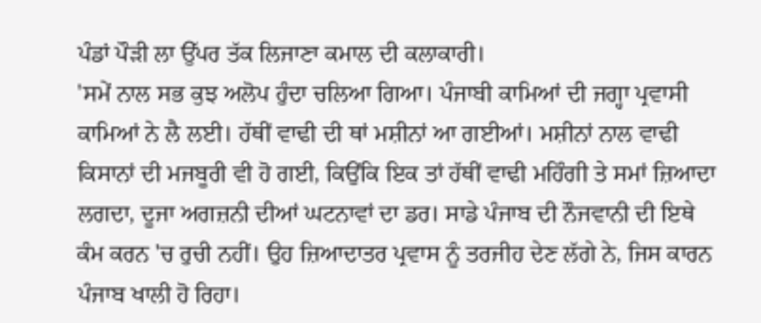ਪੰਡਾਂ ਪੌੜੀ ਲਾ ਉੱਪਰ ਤੱਕ ਲਿਜਾਣਾ ਕਮਾਲ ਦੀ ਕਲਾਕਾਰੀ।
'ਸਮੇਂ ਨਾਲ ਸਭ ਕੁਝ ਅਲੋਪ ਹੁੰਦਾ ਚਲਿਆ ਗਿਆ। ਪੰਜਾਬੀ ਕਾਮਿਆਂ ਦੀ ਜਗ੍ਹਾ ਪ੍ਰਵਾਸੀ ਕਾਮਿਆਂ ਨੇ ਲੈ ਲਈ। ਹੱਥੀਂ ਵਾਢੀ ਦੀ ਥਾਂ ਮਸ਼ੀਨਾਂ ਆ ਗਈਆਂ। ਮਸ਼ੀਨਾਂ ਨਾਲ ਵਾਢੀ ਕਿਸਾਨਾਂ ਦੀ ਮਜਬੂਰੀ ਵੀ ਹੋ ਗਈ, ਕਿਉਂਕਿ ਇਕ ਤਾਂ ਹੱਥੀਂ ਵਾਢੀ ਮਹਿੰਗੀ ਤੇ ਸਮਾਂ ਜ਼ਿਆਦਾ ਲਗਦਾ, ਦੂਜਾ ਅਗਜ਼ਨੀ ਦੀਆਂ ਘਟਨਾਵਾਂ ਦਾ ਡਰ। ਸਾਡੇ ਪੰਜਾਬ ਦੀ ਨੌਜਵਾਨੀ ਦੀ ਇਥੇ ਕੰਮ ਕਰਨ 'ਚ ਰੁਚੀ ਨਹੀਂ। ਉਹ ਜ਼ਿਆਦਾਤਰ ਪ੍ਰਵਾਸ ਨੂੰ ਤਰਜੀਹ ਦੇਣ ਲੱਗੇ ਨੇ, ਜਿਸ ਕਾਰਨ ਪੰਜਾਬ ਖਾਲੀ ਹੋ ਰਿਹਾ।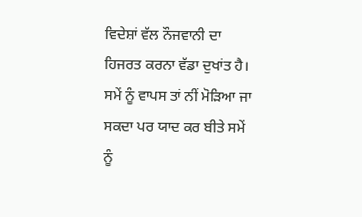ਵਿਦੇਸ਼ਾਂ ਵੱਲ ਨੌਜਵਾਨੀ ਦਾ ਹਿਜਰਤ ਕਰਨਾ ਵੱਡਾ ਦੁਖਾਂਤ ਹੈ। ਸਮੇਂ ਨੂੰ ਵਾਪਸ ਤਾਂ ਨੀਂ ਮੋੜਿਆ ਜਾ ਸਕਦਾ ਪਰ ਯਾਦ ਕਰ ਬੀਤੇ ਸਮੇਂ ਨੂੰ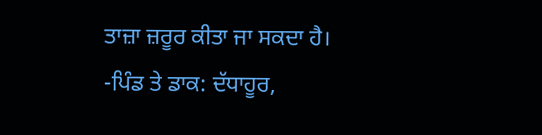ਤਾਜ਼ਾ ਜ਼ਰੂਰ ਕੀਤਾ ਜਾ ਸਕਦਾ ਹੈ।
-ਪਿੰਡ ਤੇ ਡਾਕ: ਦੱਧਾਹੂਰ,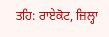ਤਹਿ: ਰਾਏਕੋਟ, ਜ਼ਿਲ੍ਹਾ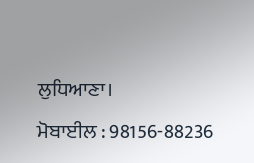ਲੁਧਿਆਣਾ।
ਮੋਬਾਈਲ : 98156-88236